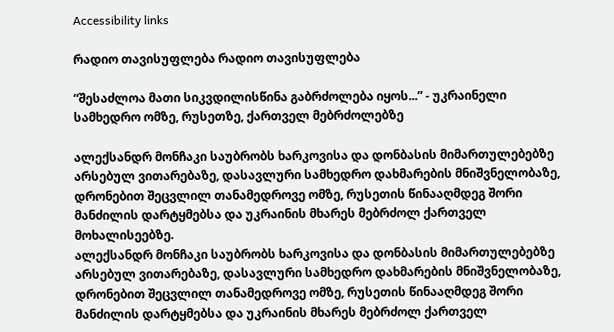Accessibility links

რადიო თავისუფლება რადიო თავისუფლება

“შესაძლოა მათი სიკვდილისწინა გაბრძოლება იყოს...” - უკრაინელი სამხედრო ომზე, რუსეთზე, ქართველ მებრძოლებზე

ალექსანდრ მონჩაკი საუბრობს ხარკოვისა და დონბასის მიმართულებებზე არსებულ ვითარებაზე, დასავლური სამხედრო დახმარების მნიშვნელობაზე, დრონებით შეცვლილ თანამედროვე ომზე, რუსეთის წინააღმდეგ შორი მანძილის დარტყმებსა და უკრაინის მხარეს მებრძოლ ქართველ მოხალისეებზე.
ალექსანდრ მონჩაკი საუბრობს ხარკოვისა და დონბასის მიმართულებებზე არსებულ ვითარებაზე, დასავლური სამხედრო დახმარების მნიშვნელობაზე, დრონებით შეცვლილ თანამედროვე ომზე, რუსეთის წინააღმდეგ შორი მანძილის დარტყმებსა და უკრაინის მხარეს მებრძოლ ქართველ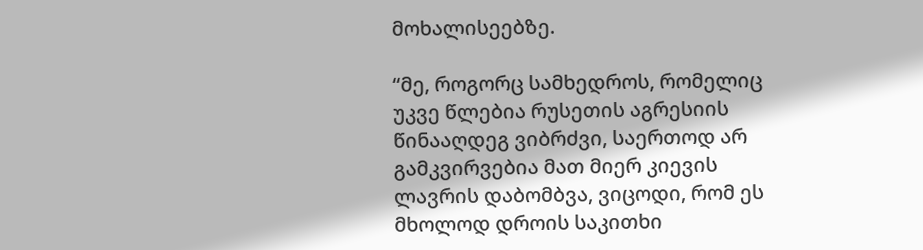მოხალისეებზე.

“მე, როგორც სამხედროს, რომელიც უკვე წლებია რუსეთის აგრესიის წინააღდეგ ვიბრძვი, საერთოდ არ გამკვირვებია მათ მიერ კიევის ლავრის დაბომბვა, ვიცოდი, რომ ეს მხოლოდ დროის საკითხი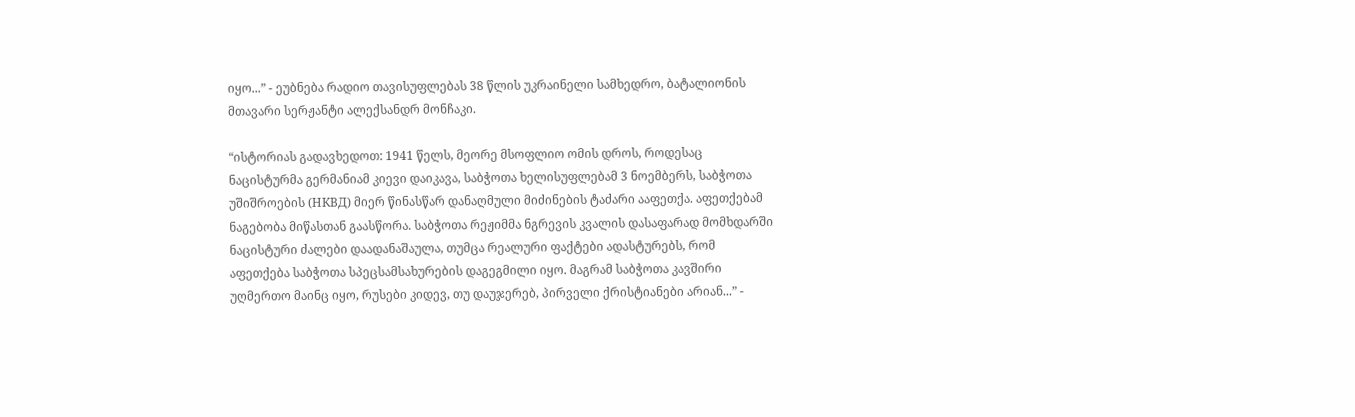იყო...” - ეუბნება რადიო თავისუფლებას 38 წლის უკრაინელი სამხედრო, ბატალიონის მთავარი სერჟანტი ალექსანდრ მონჩაკი.

“ისტორიას გადავხედოთ: 1941 წელს, მეორე მსოფლიო ომის დროს, როდესაც ნაცისტურმა გერმანიამ კიევი დაიკავა, საბჭოთა ხელისუფლებამ 3 ნოემბერს, საბჭოთა უშიშროების (НКВД) მიერ წინასწარ დანაღმული მიძინების ტაძარი ააფეთქა. აფეთქებამ ნაგებობა მიწასთან გაასწორა. საბჭოთა რეჟიმმა ნგრევის კვალის დასაფარად მომხდარში ნაცისტური ძალები დაადანაშაულა, თუმცა რეალური ფაქტები ადასტურებს, რომ აფეთქება საბჭოთა სპეცსამსახურების დაგეგმილი იყო. მაგრამ საბჭოთა კავშირი უღმერთო მაინც იყო, რუსები კიდევ, თუ დაუჯერებ, პირველი ქრისტიანები არიან...” -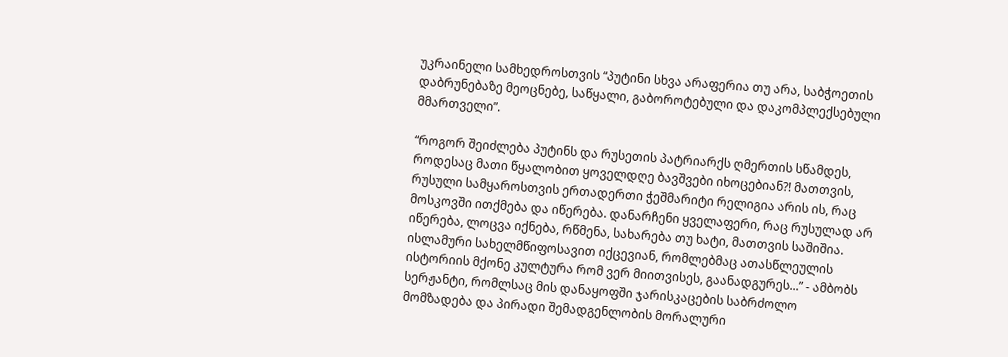უკრაინელი სამხედროსთვის “პუტინი სხვა არაფერია თუ არა, საბჭოეთის დაბრუნებაზე მეოცნებე, საწყალი, გაბოროტებული და დაკომპლექსებული მმართველი”.

“როგორ შეიძლება პუტინს და რუსეთის პატრიარქს ღმერთის სწამდეს, როდესაც მათი წყალობით ყოველდღე ბავშვები იხოცებიან?! მათთვის, რუსული სამყაროსთვის ერთადერთი ჭეშმარიტი რელიგია არის ის, რაც მოსკოვში ითქმება და იწერება. დანარჩენი ყველაფერი, რაც რუსულად არ იწერება, ლოცვა იქნება, რწმენა, სახარება თუ ხატი, მათთვის საშიშია. ისლამური სახელმწიფოსავით იქცევიან, რომლებმაც ათასწლეულის ისტორიის მქონე კულტურა რომ ვერ მიითვისეს, გაანადგურეს...” - ამბობს სერჟანტი, რომლსაც მის დანაყოფში ჯარისკაცების საბრძოლო მომზადება და პირადი შემადგენლობის მორალური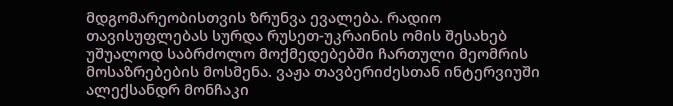მდგომარეობისთვის ზრუნვა ევალება. რადიო თავისუფლებას სურდა რუსეთ-უკრაინის ომის შესახებ უშუალოდ საბრძოლო მოქმედებებში ჩართული მეომრის მოსაზრებების მოსმენა. ვაჟა თავბერიძესთან ინტერვიუში ალექსანდრ მონჩაკი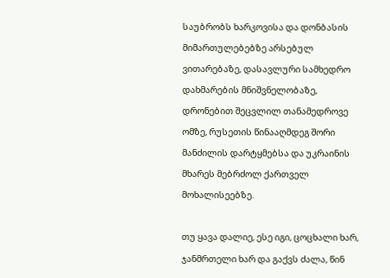საუბრობს ხარკოვისა და დონბასის მიმართულებებზე არსებულ ვითარებაზე, დასავლური სამხედრო დახმარების მნიშვნელობაზე, დრონებით შეცვლილ თანამედროვე ომზე, რუსეთის წინააღმდეგ შორი მანძილის დარტყმებსა და უკრაინის მხარეს მებრძოლ ქართველ მოხალისეებზე.

თუ ყავა დალიე, ესე იგი, ცოცხალი ხარ, ჯანმრთელი ხარ და გაქვს ძალა, წინ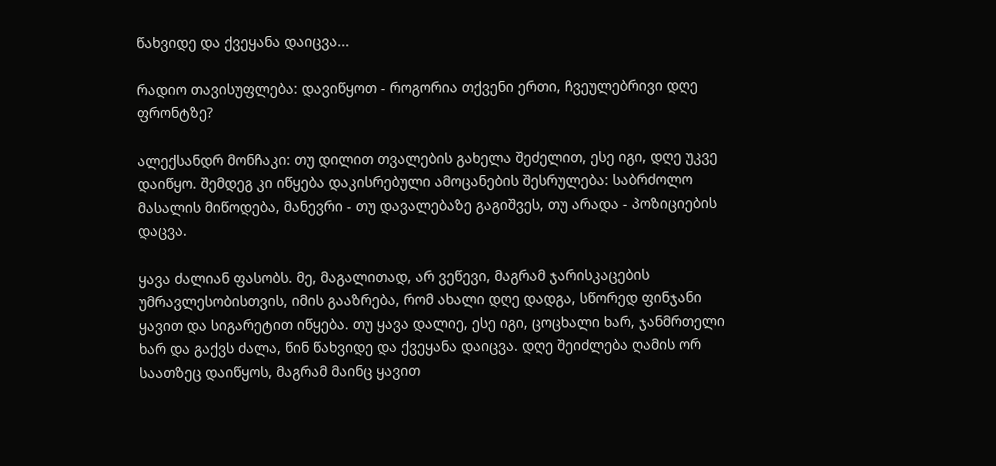წახვიდე და ქვეყანა დაიცვა...

რადიო თავისუფლება: დავიწყოთ - როგორია თქვენი ერთი, ჩვეულებრივი დღე ფრონტზე?

ალექსანდრ მონჩაკი: თუ დილით თვალების გახელა შეძელით, ესე იგი, დღე უკვე დაიწყო. შემდეგ კი იწყება დაკისრებული ამოცანების შესრულება: საბრძოლო მასალის მიწოდება, მანევრი - თუ დავალებაზე გაგიშვეს, თუ არადა - პოზიციების დაცვა.

ყავა ძალიან ფასობს. მე, მაგალითად, არ ვეწევი, მაგრამ ჯარისკაცების უმრავლესობისთვის, იმის გააზრება, რომ ახალი დღე დადგა, სწორედ ფინჯანი ყავით და სიგარეტით იწყება. თუ ყავა დალიე, ესე იგი, ცოცხალი ხარ, ჯანმრთელი ხარ და გაქვს ძალა, წინ წახვიდე და ქვეყანა დაიცვა. დღე შეიძლება ღამის ორ საათზეც დაიწყოს, მაგრამ მაინც ყავით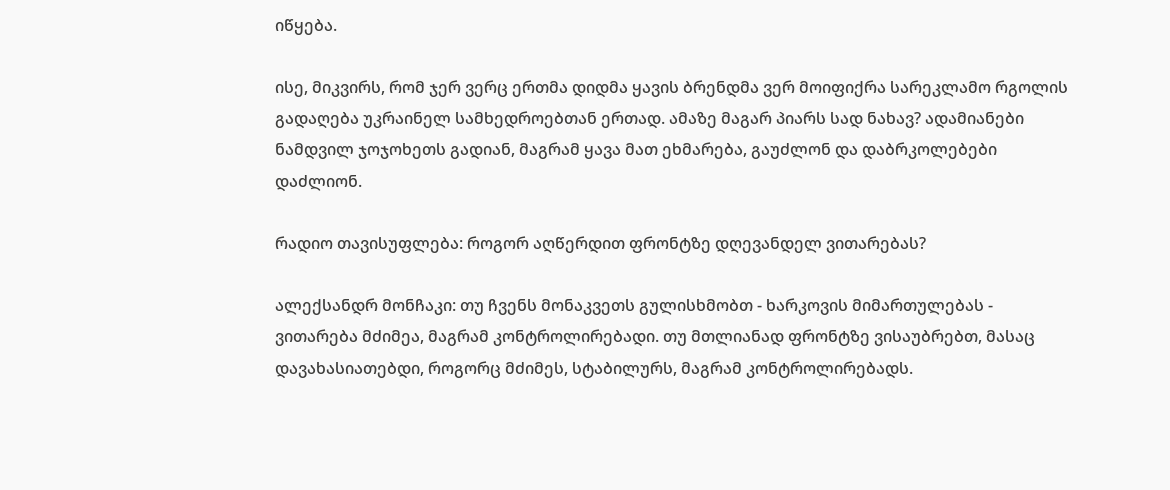იწყება.

ისე, მიკვირს, რომ ჯერ ვერც ერთმა დიდმა ყავის ბრენდმა ვერ მოიფიქრა სარეკლამო რგოლის გადაღება უკრაინელ სამხედროებთან ერთად. ამაზე მაგარ პიარს სად ნახავ? ადამიანები ნამდვილ ჯოჯოხეთს გადიან, მაგრამ ყავა მათ ეხმარება, გაუძლონ და დაბრკოლებები დაძლიონ.

რადიო თავისუფლება: როგორ აღწერდით ფრონტზე დღევანდელ ვითარებას?

ალექსანდრ მონჩაკი: თუ ჩვენს მონაკვეთს გულისხმობთ - ხარკოვის მიმართულებას - ვითარება მძიმეა, მაგრამ კონტროლირებადი. თუ მთლიანად ფრონტზე ვისაუბრებთ, მასაც დავახასიათებდი, როგორც მძიმეს, სტაბილურს, მაგრამ კონტროლირებადს.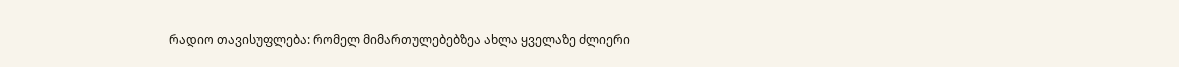რადიო თავისუფლება: რომელ მიმართულებებზეა ახლა ყველაზე ძლიერი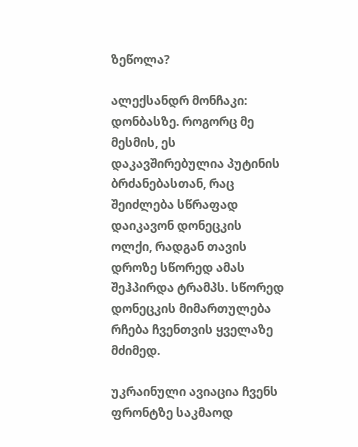ზეწოლა?

ალექსანდრ მონჩაკი: დონბასზე. როგორც მე მესმის, ეს დაკავშირებულია პუტინის ბრძანებასთან, რაც შეიძლება სწრაფად დაიკავონ დონეცკის ოლქი, რადგან თავის დროზე სწორედ ამას შეჰპირდა ტრამპს. სწორედ დონეცკის მიმართულება რჩება ჩვენთვის ყველაზე მძიმედ.

უკრაინული ავიაცია ჩვენს ფრონტზე საკმაოდ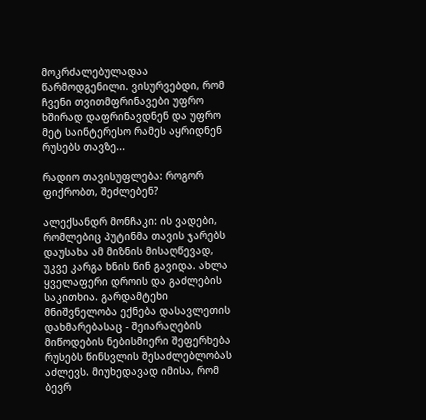მოკრძალებულადაა წარმოდგენილი. ვისურვებდი, რომ ჩვენი თვითმფრინავები უფრო ხშირად დაფრინავდნენ და უფრო მეტ საინტერესო რამეს აყრიდნენ რუსებს თავზე...

რადიო თავისუფლება: როგორ ფიქრობთ, შეძლებენ?

ალექსანდრ მონჩაკი: ის ვადები, რომლებიც პუტინმა თავის ჯარებს დაუსახა ამ მიზნის მისაღწევად, უკვე კარგა ხნის წინ გავიდა. ახლა ყველაფერი დროის და გაძლების საკითხია. გარდამტეხი მნიშვნელობა ექნება დასავლეთის დახმარებასაც - შეიარაღების მიწოდების ნებისმიერი შეფერხება რუსებს წინსვლის შესაძლებლობას აძლევს. მიუხედავად იმისა, რომ ბევრ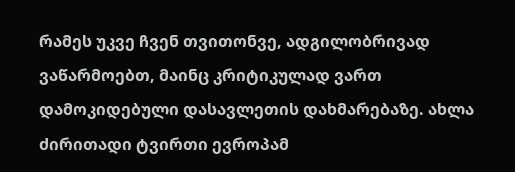რამეს უკვე ჩვენ თვითონვე, ადგილობრივად ვაწარმოებთ, მაინც კრიტიკულად ვართ დამოკიდებული დასავლეთის დახმარებაზე. ახლა ძირითადი ტვირთი ევროპამ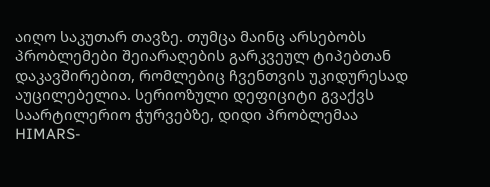აიღო საკუთარ თავზე. თუმცა მაინც არსებობს პრობლემები შეიარაღების გარკვეულ ტიპებთან დაკავშირებით, რომლებიც ჩვენთვის უკიდურესად აუცილებელია. სერიოზული დეფიციტი გვაქვს საარტილერიო ჭურვებზე, დიდი პრობლემაა HIMARS-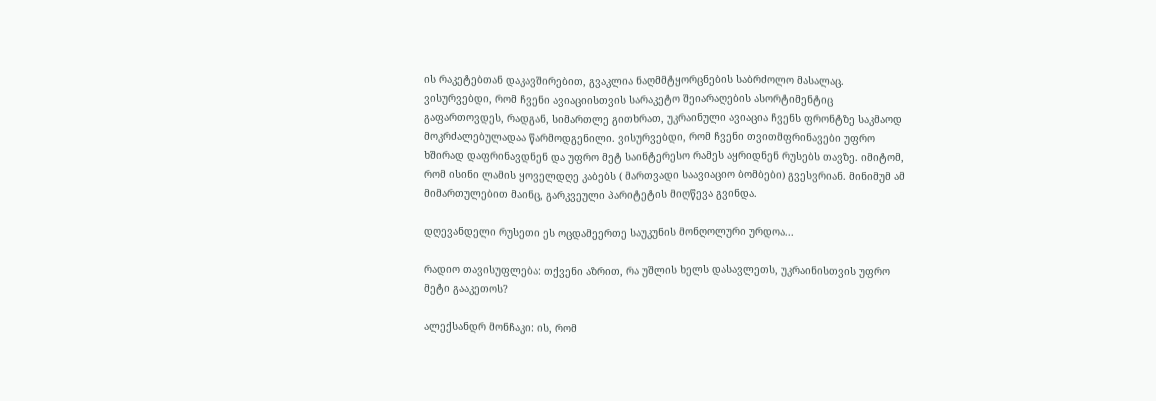ის რაკეტებთან დაკავშირებით, გვაკლია ნაღმმტყორცნების საბრძოლო მასალაც. ვისურვებდი, რომ ჩვენი ავიაციისთვის სარაკეტო შეიარაღების ასორტიმენტიც გაფართოვდეს, რადგან, სიმართლე გითხრათ, უკრაინული ავიაცია ჩვენს ფრონტზე საკმაოდ მოკრძალებულადაა წარმოდგენილი. ვისურვებდი, რომ ჩვენი თვითმფრინავები უფრო ხშირად დაფრინავდნენ და უფრო მეტ საინტერესო რამეს აყრიდნენ რუსებს თავზე. იმიტომ, რომ ისინი ლამის ყოველდღე კაბებს ( მართვადი საავიაციო ბომბები) გვესვრიან. მინიმუმ ამ მიმართულებით მაინც, გარკვეული პარიტეტის მიღწევა გვინდა.

დღევანდელი რუსეთი ეს ოცდამეერთე საუკუნის მონღოლური ურდოა...

რადიო თავისუფლება: თქვენი აზრით, რა უშლის ხელს დასავლეთს, უკრაინისთვის უფრო მეტი გააკეთოს?

ალექსანდრ მონჩაკი: ის, რომ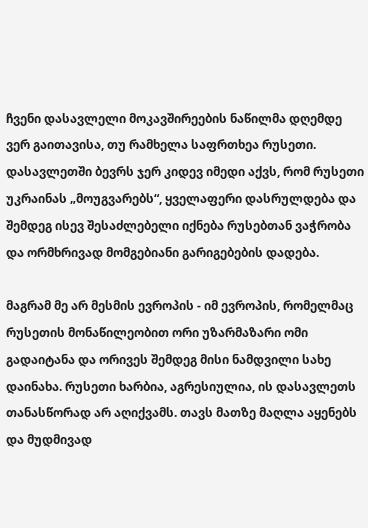ჩვენი დასავლელი მოკავშირეების ნაწილმა დღემდე ვერ გაითავისა, თუ რამხელა საფრთხეა რუსეთი. დასავლეთში ბევრს ჯერ კიდევ იმედი აქვს, რომ რუსეთი უკრაინას „მოუგვარებს“, ყველაფერი დასრულდება და შემდეგ ისევ შესაძლებელი იქნება რუსებთან ვაჭრობა და ორმხრივად მომგებიანი გარიგებების დადება.

მაგრამ მე არ მესმის ევროპის - იმ ევროპის, რომელმაც რუსეთის მონაწილეობით ორი უზარმაზარი ომი გადაიტანა და ორივეს შემდეგ მისი ნამდვილი სახე დაინახა. რუსეთი ხარბია, აგრესიულია, ის დასავლეთს თანასწორად არ აღიქვამს. თავს მათზე მაღლა აყენებს და მუდმივად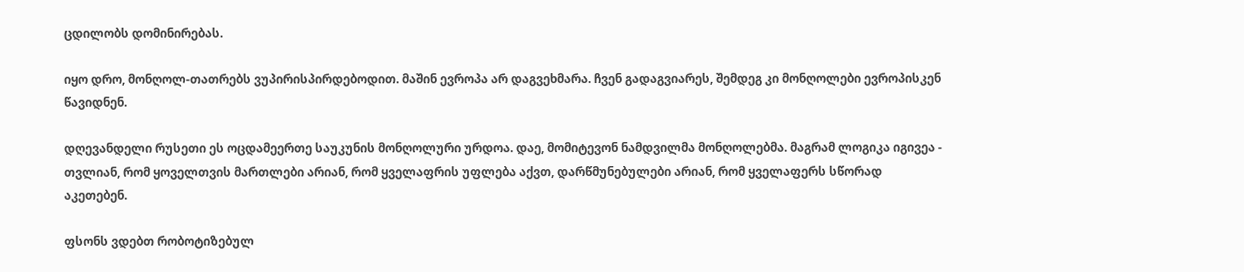ცდილობს დომინირებას.

იყო დრო, მონღოლ-თათრებს ვუპირისპირდებოდით. მაშინ ევროპა არ დაგვეხმარა. ჩვენ გადაგვიარეს, შემდეგ კი მონღოლები ევროპისკენ წავიდნენ.

დღევანდელი რუსეთი ეს ოცდამეერთე საუკუნის მონღოლური ურდოა. დაე, მომიტევონ ნამდვილმა მონღოლებმა. მაგრამ ლოგიკა იგივეა - თვლიან, რომ ყოველთვის მართლები არიან, რომ ყველაფრის უფლება აქვთ, დარწმუნებულები არიან, რომ ყველაფერს სწორად აკეთებენ.

ფსონს ვდებთ რობოტიზებულ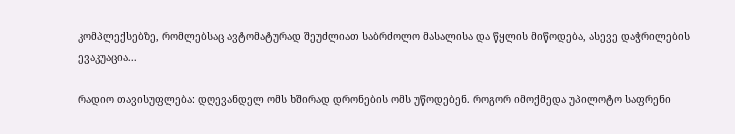კომპლექსებზე, რომლებსაც ავტომატურად შეუძლიათ საბრძოლო მასალისა და წყლის მიწოდება, ასევე დაჭრილების ევაკუაცია...

რადიო თავისუფლება: დღევანდელ ომს ხშირად დრონების ომს უწოდებენ. როგორ იმოქმედა უპილოტო საფრენი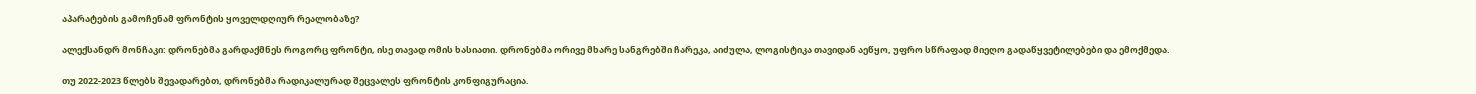აპარატების გამოჩენამ ფრონტის ყოველდღიურ რეალობაზე?

ალექსანდრ მონჩაკი: დრონებმა გარდაქმნეს როგორც ფრონტი, ისე თავად ომის ხასიათი. დრონებმა ორივე მხარე სანგრებში ჩარეკა, აიძულა, ლოგისტიკა თავიდან აეწყო, უფრო სწრაფად მიეღო გადაწყვეტილებები და ემოქმედა.

თუ 2022-2023 წლებს შევადარებთ, დრონებმა რადიკალურად შეცვალეს ფრონტის კონფიგურაცია.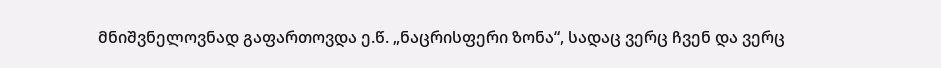მნიშვნელოვნად გაფართოვდა ე.წ. „ნაცრისფერი ზონა“, სადაც ვერც ჩვენ და ვერც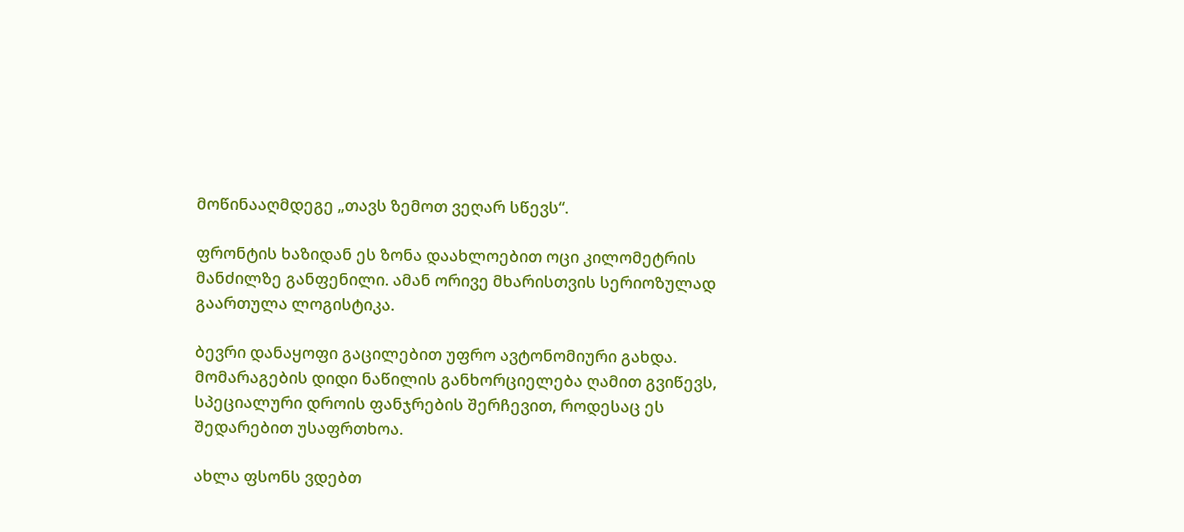მოწინააღმდეგე „თავს ზემოთ ვეღარ სწევს“.

ფრონტის ხაზიდან ეს ზონა დაახლოებით ოცი კილომეტრის მანძილზე განფენილი. ამან ორივე მხარისთვის სერიოზულად გაართულა ლოგისტიკა.

ბევრი დანაყოფი გაცილებით უფრო ავტონომიური გახდა. მომარაგების დიდი ნაწილის განხორციელება ღამით გვიწევს, სპეციალური დროის ფანჯრების შერჩევით, როდესაც ეს შედარებით უსაფრთხოა.

ახლა ფსონს ვდებთ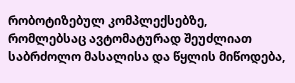რობოტიზებულ კომპლექსებზე, რომლებსაც ავტომატურად შეუძლიათ საბრძოლო მასალისა და წყლის მიწოდება,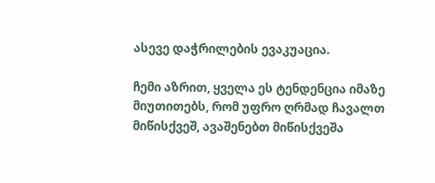ასევე დაჭრილების ევაკუაცია.

ჩემი აზრით, ყველა ეს ტენდენცია იმაზე მიუთითებს, რომ უფრო ღრმად ჩავალთ მიწისქვეშ, ავაშენებთ მიწისქვეშა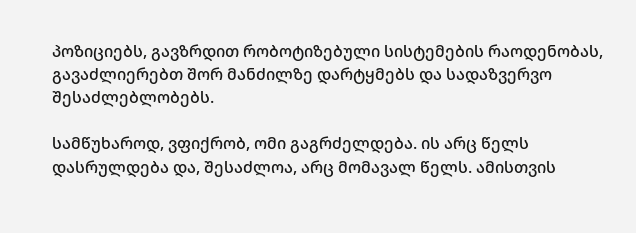პოზიციებს, გავზრდით რობოტიზებული სისტემების რაოდენობას, გავაძლიერებთ შორ მანძილზე დარტყმებს და სადაზვერვო შესაძლებლობებს.

სამწუხაროდ, ვფიქრობ, ომი გაგრძელდება. ის არც წელს დასრულდება და, შესაძლოა, არც მომავალ წელს. ამისთვის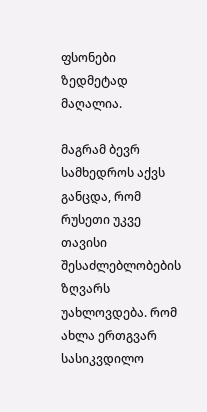ფსონები ზედმეტად მაღალია.

მაგრამ ბევრ სამხედროს აქვს განცდა, რომ რუსეთი უკვე თავისი შესაძლებლობების ზღვარს უახლოვდება. რომ ახლა ერთგვარ სასიკვდილო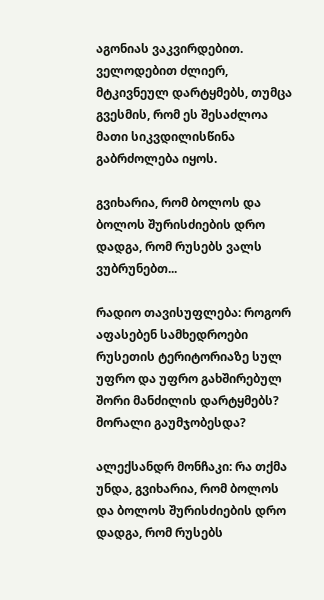აგონიას ვაკვირდებით. ველოდებით ძლიერ, მტკივნეულ დარტყმებს, თუმცა გვესმის, რომ ეს შესაძლოა მათი სიკვდილისწინა გაბრძოლება იყოს.

გვიხარია, რომ ბოლოს და ბოლოს შურისძიების დრო დადგა, რომ რუსებს ვალს ვუბრუნებთ...

რადიო თავისუფლება: როგორ აფასებენ სამხედროები რუსეთის ტერიტორიაზე სულ უფრო და უფრო გახშირებულ შორი მანძილის დარტყმებს? მორალი გაუმჯობესდა?

ალექსანდრ მონჩაკი: რა თქმა უნდა, გვიხარია, რომ ბოლოს და ბოლოს შურისძიების დრო დადგა, რომ რუსებს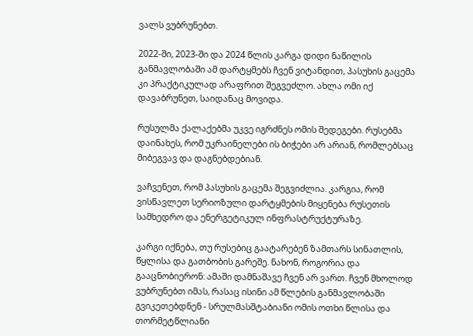ვალს ვუბრუნებთ.

2022-ში, 2023-ში და 2024 წლის კარგა დიდი ნაწილის განმავლობაში ამ დარტყმებს ჩვენ ვიტანდით, პასუხის გაცემა კი პრაქტიკულად არაფრით შეგვეძლო. ახლა ომი იქ დავაბრუნეთ, საიდანაც მოვიდა.

რუსულმა ქალაქებმა უკვე იგრძნეს ომის შედეგები. რუსებმა დაინახეს, რომ უკრაინელები ის ბიჭები არ არიან, რომლებსაც მიბეგვავ და დაგნებდებიან.

ვაჩვენეთ, რომ პასუხის გაცემა შეგვიძლია. კარგია, რომ ვისწავლეთ სერიოზული დარტყმების მიყენება რუსეთის სამხედრო და ენერგეტიკულ ინფრასტრუქტურაზე.

კარგი იქნება, თუ რუსებიც გაატარებენ ზამთარს სინათლის, წყლისა და გათბობის გარეშე. ნახონ, როგორია და გააცნობიერონ: ამაში დამნაშავე ჩვენ არ ვართ. ჩვენ მხოლოდ ვუბრუნებთ იმას, რასაც ისინი ამ წლების განმავლობაში გვიკეთებდნენ - სრულმასშტაბიანი ომის ოთხი წლისა და თორმეტწლიანი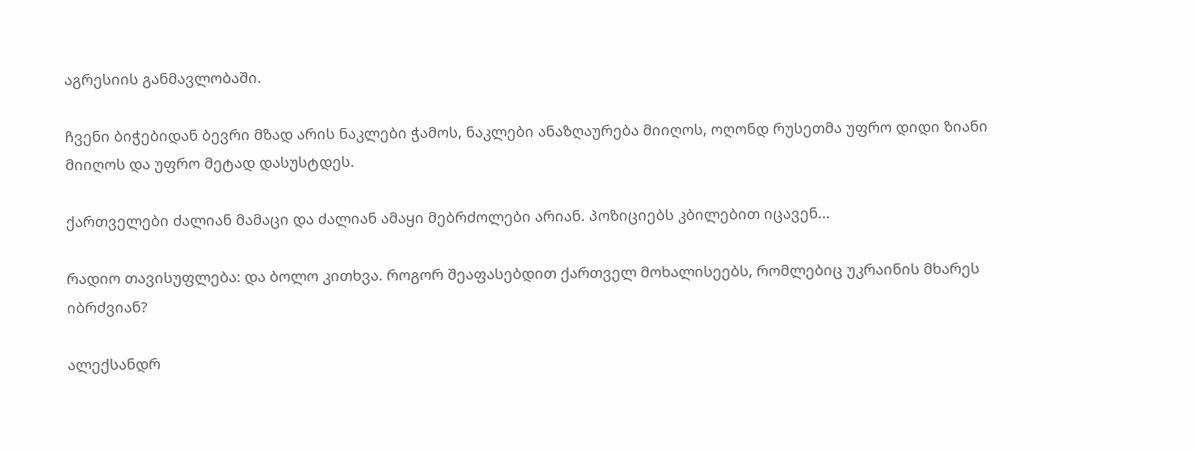აგრესიის განმავლობაში.

ჩვენი ბიჭებიდან ბევრი მზად არის ნაკლები ჭამოს, ნაკლები ანაზღაურება მიიღოს, ოღონდ რუსეთმა უფრო დიდი ზიანი მიიღოს და უფრო მეტად დასუსტდეს.

ქართველები ძალიან მამაცი და ძალიან ამაყი მებრძოლები არიან. პოზიციებს კბილებით იცავენ...

რადიო თავისუფლება: და ბოლო კითხვა. როგორ შეაფასებდით ქართველ მოხალისეებს, რომლებიც უკრაინის მხარეს იბრძვიან?

ალექსანდრ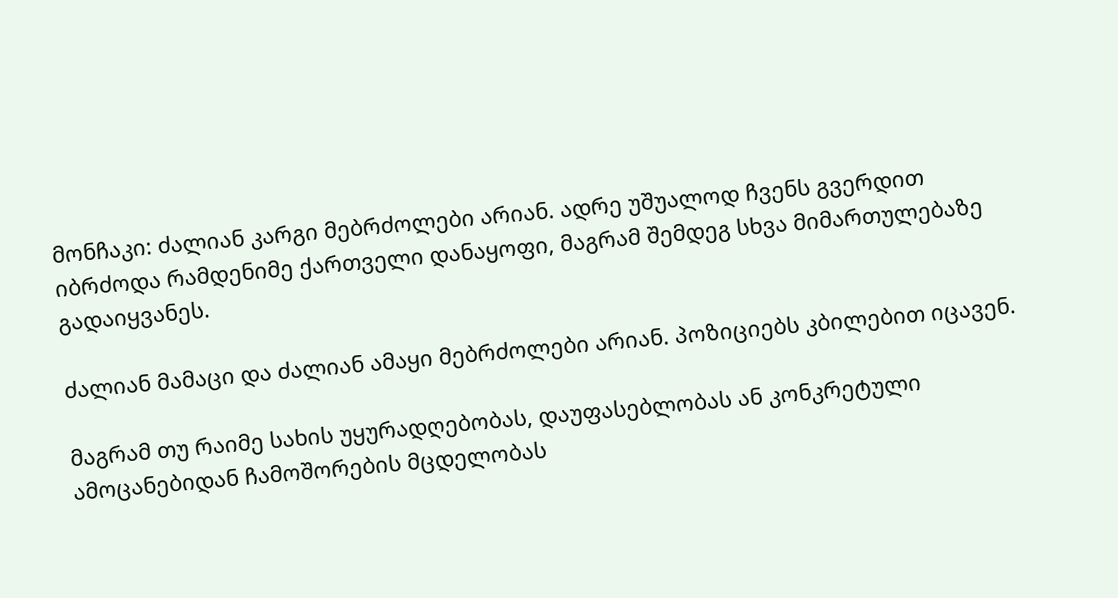მონჩაკი: ძალიან კარგი მებრძოლები არიან. ადრე უშუალოდ ჩვენს გვერდით იბრძოდა რამდენიმე ქართველი დანაყოფი, მაგრამ შემდეგ სხვა მიმართულებაზე გადაიყვანეს.

ძალიან მამაცი და ძალიან ამაყი მებრძოლები არიან. პოზიციებს კბილებით იცავენ.

მაგრამ თუ რაიმე სახის უყურადღებობას, დაუფასებლობას ან კონკრეტული ამოცანებიდან ჩამოშორების მცდელობას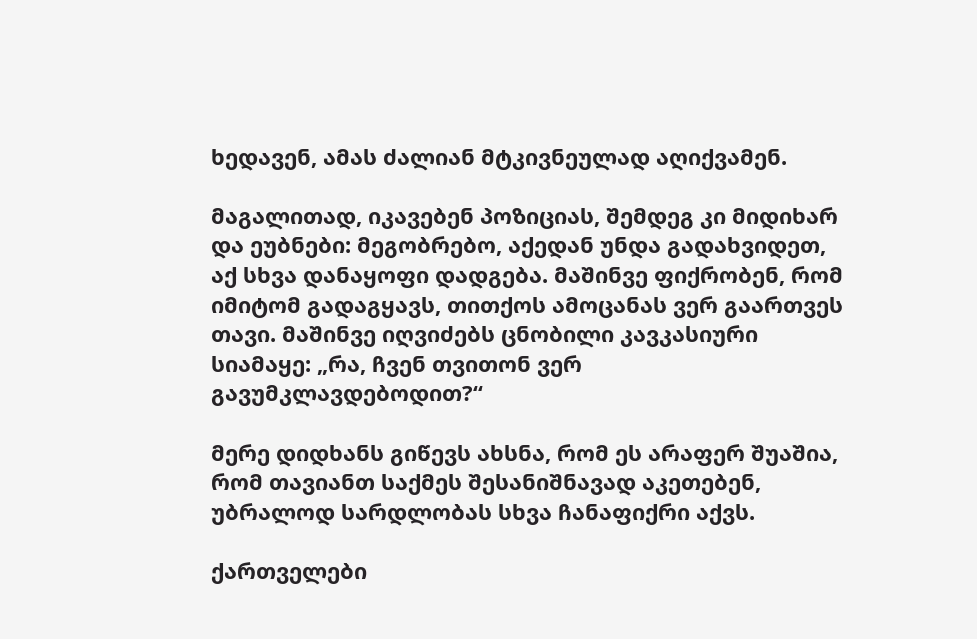ხედავენ, ამას ძალიან მტკივნეულად აღიქვამენ.

მაგალითად, იკავებენ პოზიციას, შემდეგ კი მიდიხარ და ეუბნები: მეგობრებო, აქედან უნდა გადახვიდეთ, აქ სხვა დანაყოფი დადგება. მაშინვე ფიქრობენ, რომ იმიტომ გადაგყავს, თითქოს ამოცანას ვერ გაართვეს თავი. მაშინვე იღვიძებს ცნობილი კავკასიური სიამაყე: „რა, ჩვენ თვითონ ვერ გავუმკლავდებოდით?“

მერე დიდხანს გიწევს ახსნა, რომ ეს არაფერ შუაშია, რომ თავიანთ საქმეს შესანიშნავად აკეთებენ, უბრალოდ სარდლობას სხვა ჩანაფიქრი აქვს.

ქართველები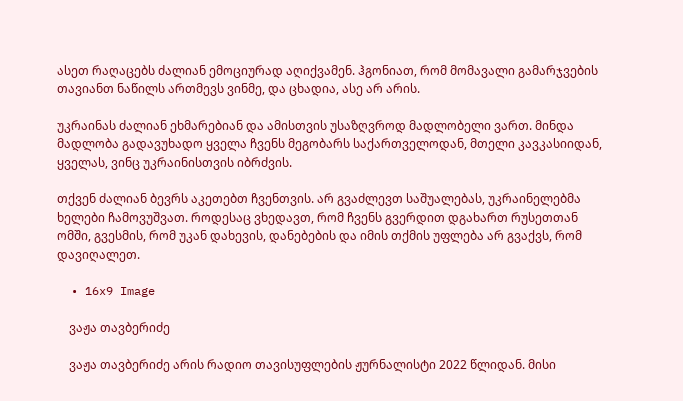ასეთ რაღაცებს ძალიან ემოციურად აღიქვამენ. ჰგონიათ, რომ მომავალი გამარჯვების თავიანთ ნაწილს ართმევს ვინმე, და ცხადია, ასე არ არის.

უკრაინას ძალიან ეხმარებიან და ამისთვის უსაზღვროდ მადლობელი ვართ. მინდა მადლობა გადავუხადო ყველა ჩვენს მეგობარს საქართველოდან, მთელი კავკასიიდან, ყველას, ვინც უკრაინისთვის იბრძვის.

თქვენ ძალიან ბევრს აკეთებთ ჩვენთვის. არ გვაძლევთ საშუალებას, უკრაინელებმა ხელები ჩამოვუშვათ. როდესაც ვხედავთ, რომ ჩვენს გვერდით დგახართ რუსეთთან ომში, გვესმის, რომ უკან დახევის, დანებების და იმის თქმის უფლება არ გვაქვს, რომ დავიღალეთ.

  • 16x9 Image

    ვაჟა თავბერიძე

    ვაჟა თავბერიძე არის რადიო თავისუფლების ჟურნალისტი 2022 წლიდან. მისი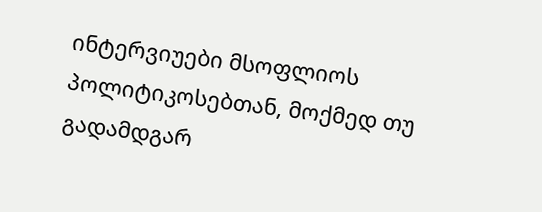ინტერვიუები მსოფლიოს პოლიტიკოსებთან, მოქმედ თუ გადამდგარ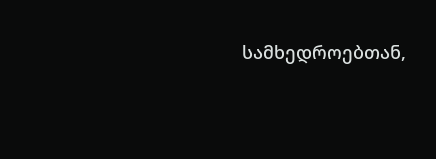სამხედროებთან,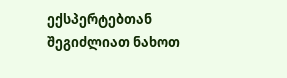ექსპერტებთან შეგიძლიათ ნახოთ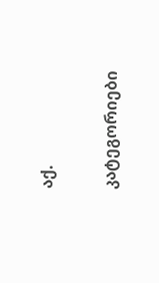აქ.

კატეგორიები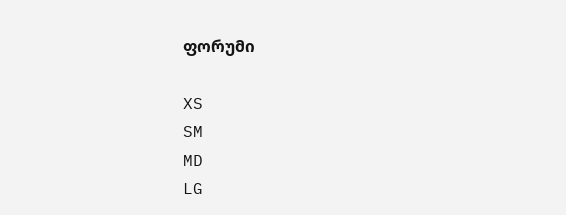ფორუმი

XS
SM
MD
LG